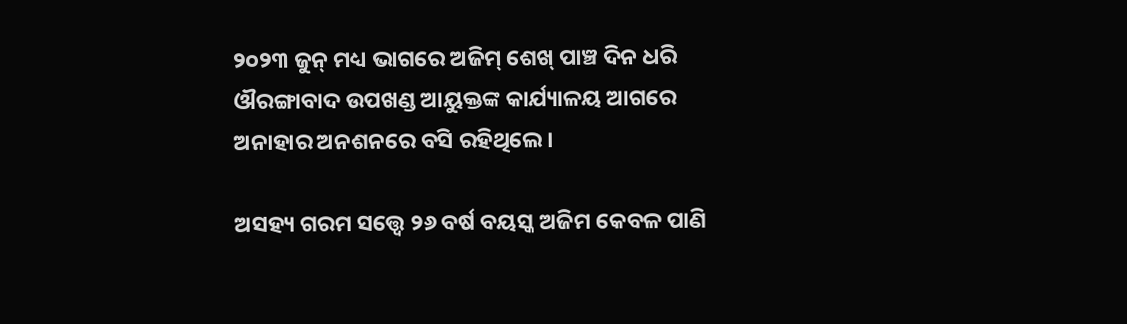୨୦୨୩ ଜୁନ୍‌ ମଧ୍ୟ ଭାଗରେ ଅଜିମ୍‌ ଶେଖ୍‌ ପାଞ୍ଚ ଦିନ ଧରି ଔରଙ୍ଗାବାଦ ଉପଖଣ୍ଡ ଆୟୁକ୍ତଙ୍କ କାର୍ଯ୍ୟାଳୟ ଆଗରେ ଅନାହାର ଅନଶନରେ ବସି ରହିଥିଲେ।

ଅସହ୍ୟ ଗରମ ସତ୍ତ୍ୱେ ୨୬ ବର୍ଷ ବୟସ୍କ ଅଜିମ କେବଳ ପାଣି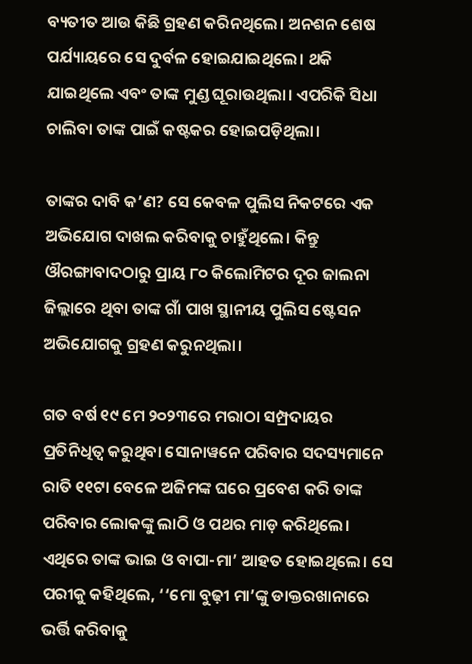ବ୍ୟତୀତ ଆଉ କିଛି ଗ୍ରହଣ କରିନଥିଲେ। ଅନଶନ ଶେଷ ପର୍ଯ୍ୟାୟରେ ସେ ଦୁର୍ବଳ ହୋଇଯାଇଥିଲେ। ଥକି ଯାଇଥିଲେ ଏବଂ ତାଙ୍କ ମୁଣ୍ଡ ଘୂରାଉଥିଲା। ଏପରିକି ସିଧା ଚାଲିବା ତାଙ୍କ ପାଇଁ କଷ୍ଟକର ହୋଇପଡ଼ିଥିଲା।

ତାଙ୍କର ଦାବି କ’ଣ? ସେ କେବଳ ପୁଲିସ ନିକଟରେ ଏକ ଅଭିଯୋଗ ଦାଖଲ କରିବାକୁ ଚାହୁଁଥିଲେ। କିନ୍ତୁ ଔରଙ୍ଗାବାଦଠାରୁ ପ୍ରାୟ ୮୦ କିଲୋମିଟର ଦୂର ଜାଲନା ଜିଲ୍ଲାରେ ଥିବା ତାଙ୍କ ଗାଁ ପାଖ ସ୍ଥାନୀୟ ପୁଲିସ ଷ୍ଟେସନ ଅଭିଯୋଗକୁ ଗ୍ରହଣ କରୁନଥିଲା।

ଗତ ବର୍ଷ ୧୯ ମେ ୨୦୨୩ରେ ମରାଠା ସମ୍ପ୍ରଦାୟର ପ୍ରତିନିଧିତ୍ୱ କରୁଥିବା ସୋନାୱନେ ପରିବାର ସଦସ୍ୟମାନେ ରାତି ୧୧ଟା ବେଳେ ଅଜିମଙ୍କ ଘରେ ପ୍ରବେଶ କରି ତାଙ୍କ ପରିବାର ଲୋକଙ୍କୁ ଲାଠି ଓ ପଥର ମାଡ଼ କରିଥିଲେ। ଏଥିରେ ତାଙ୍କ ଭାଇ ଓ ବାପା-ମା’ ଆହତ ହୋଇଥିଲେ। ସେ ପରୀକୁ କହିଥିଲେ, ‘‘ମୋ ବୁଢ଼ୀ ମା’ଙ୍କୁ ଡାକ୍ତରଖାନାରେ ଭର୍ତ୍ତି କରିବାକୁ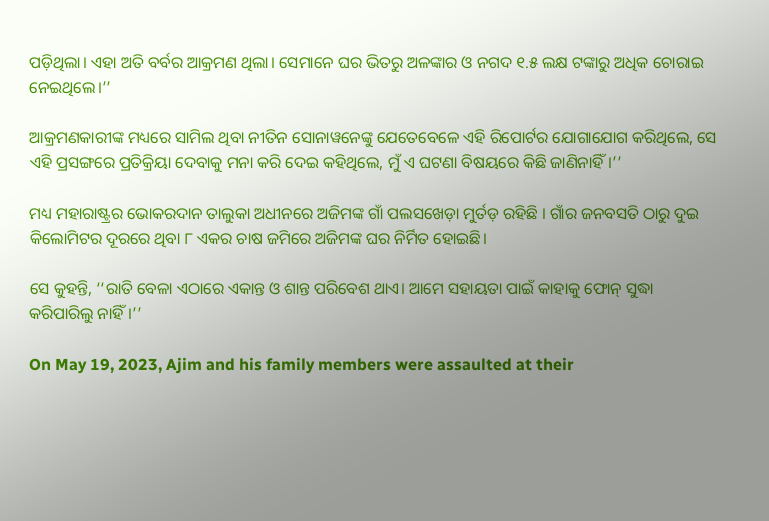ପଡ଼ିଥିଲା। ଏହା ଅତି ବର୍ବର ଆକ୍ରମଣ ଥିଲା। ସେମାନେ ଘର ଭିତରୁ ଅଳଙ୍କାର ଓ ନଗଦ ୧.୫ ଲକ୍ଷ ଟଙ୍କାରୁ ଅଧିକ ଚୋରାଇ ନେଇଥିଲେ।’’

ଆକ୍ରମଣକାରୀଙ୍କ ମଧ୍ୟରେ ସାମିଲ ଥିବା ନୀତିନ ସୋନାୱନେଙ୍କୁ ଯେତେବେଳେ ଏହି ରିପୋର୍ଟର ଯୋଗାଯୋଗ କରିଥିଲେ, ସେ ଏହି ପ୍ରସଙ୍ଗରେ ପ୍ରତିକ୍ରିୟା ଦେବାକୁ ମନା କରି ଦେଇ କହିଥିଲେ, ମୁଁ ଏ ଘଟଣା ବିଷୟରେ କିଛି ଜାଣିନାହିଁ।’’

ମଧ୍ୟ ମହାରାଷ୍ଟ୍ରର ଭୋକରଦାନ ତାଲୁକା ଅଧୀନରେ ଅଜିମଙ୍କ ଗାଁ ପଲସଖେଡ଼ା ମୁର୍ତଡ଼ ରହିଛି । ଗାଁର ଜନବସତି ଠାରୁ ଦୁଇ କିଲୋମିଟର ଦୂରରେ ଥିବା ୮ ଏକର ଚାଷ ଜମିରେ ଅଜିମଙ୍କ ଘର ନିର୍ମିତ ହୋଇଛି।

ସେ କୁହନ୍ତି, ‘‘ରାତି ବେଳା ଏଠାରେ ଏକାନ୍ତ ଓ ଶାନ୍ତ ପରିବେଶ ଥାଏ। ଆମେ ସହାୟତା ପାଇଁ କାହାକୁ ଫୋନ୍‌ ସୁଦ୍ଧା କରିପାରିଲୁ ନାହିଁ।’’

On May 19, 2023, Ajim and his family members were assaulted at their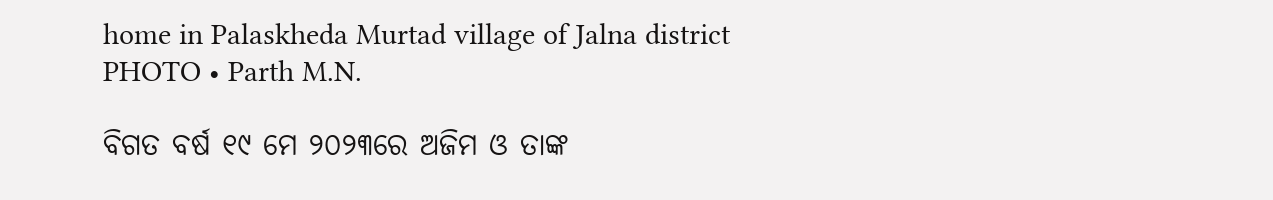home in Palaskheda Murtad village of Jalna district
PHOTO • Parth M.N.

ବିଗତ ବର୍ଷ ୧୯ ମେ ୨୦୨୩ରେ ଅଜିମ ଓ ତାଙ୍କ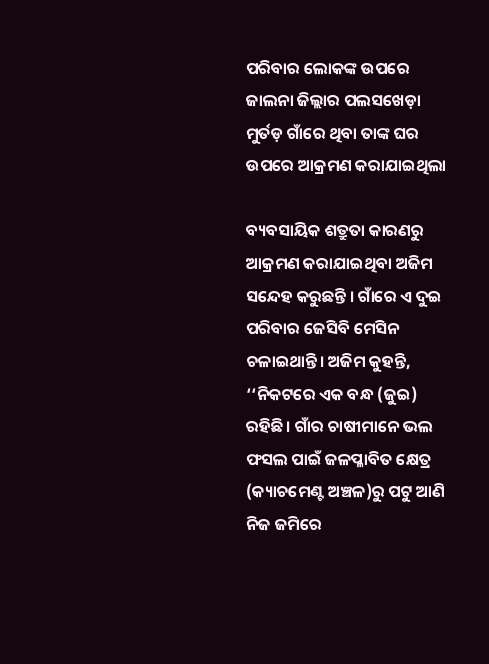ପରିବାର ଲୋକଙ୍କ ଉପରେ ଜାଲନା ଜିଲ୍ଲାର ପଲସଖେଡ଼ା ମୁର୍ତଡ଼ ଗାଁରେ ଥିବା ତାଙ୍କ ଘର ଉପରେ ଆକ୍ରମଣ କରାଯାଇଥିଲା

ବ୍ୟବସାୟିକ ଶତ୍ରୁତା କାରଣରୁ ଆକ୍ରମଣ କରାଯାଇଥିବା ଅଜିମ ସନ୍ଦେହ କରୁଛନ୍ତି । ଗାଁରେ ଏ ଦୁଇ ପରିବାର ଜେସିବି ମେସିନ ଚଳାଇଥାନ୍ତି। ଅଜିମ କୁହନ୍ତି, ‘‘ନିକଟରେ ଏକ ବନ୍ଧ (ଜୁଇ) ରହିଛି। ଗାଁର ଚାଷୀମାନେ ଭଲ ଫସଲ ପାଇଁ ଜଳପ୍ଳାବିତ କ୍ଷେତ୍ର (କ୍ୟାଚମେଣ୍ଟ ଅଞ୍ଚଳ)ରୁ ପଟୁ ଆଣି ନିଜ ଜମିରେ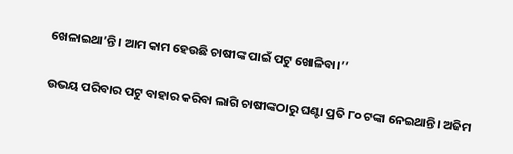ଖେଳାଇଥା’ନ୍ତି। ଆମ କାମ ହେଉଛି ଚାଷୀଙ୍କ ପାଇଁ ପଟୁ ଖୋଳିବା।’’

ଉଭୟ ପରିବାର ପଟୁ ବାହାର କରିବା ଲାଗି ଚାଷୀଙ୍କଠାରୁ ଘଣ୍ଟା ପ୍ରତି ୮୦ ଟଙ୍କା ନେଇଥାନ୍ତି। ଅଜିମ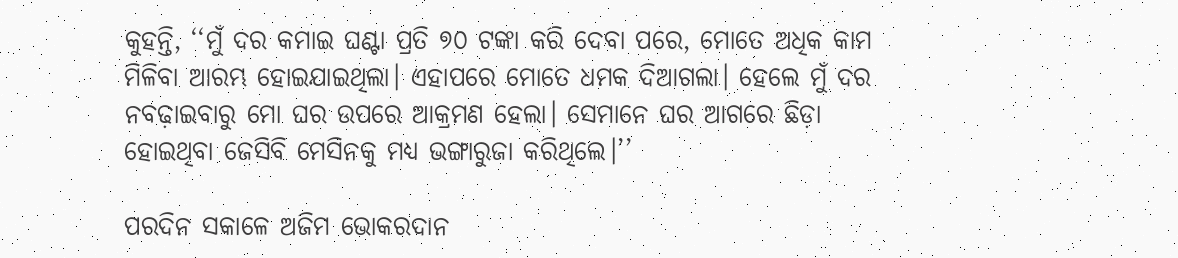କୁହନ୍ତି, ‘‘ମୁଁ ଦର କମାଇ ଘଣ୍ଟା ପ୍ରତି ୭୦ ଟଙ୍କା କରି ଦେବା ପରେ, ମୋତେ ଅଧିକ କାମ ମିଳିବା ଆରମ୍ଭ ହୋଇଯାଇଥିଲା। ଏହାପରେ ମୋତେ ଧମକ ଦିଆଗଲା। ହେଲେ ମୁଁ ଦର ନବଢ଼ାଇବାରୁ ମୋ ଘର ଉପରେ ଆକ୍ରମଣ ହେଲା। ସେମାନେ ଘର ଆଗରେ ଛିଡ଼ା ହୋଇଥିବା ଜେସିବି ମେସିନକୁ ମଧ୍ୟ ଭଙ୍ଗାରୁଜା କରିଥିଲେ।’’

ପରଦିନ ସକାଳେ ଅଜିମ ଭୋକରଦାନ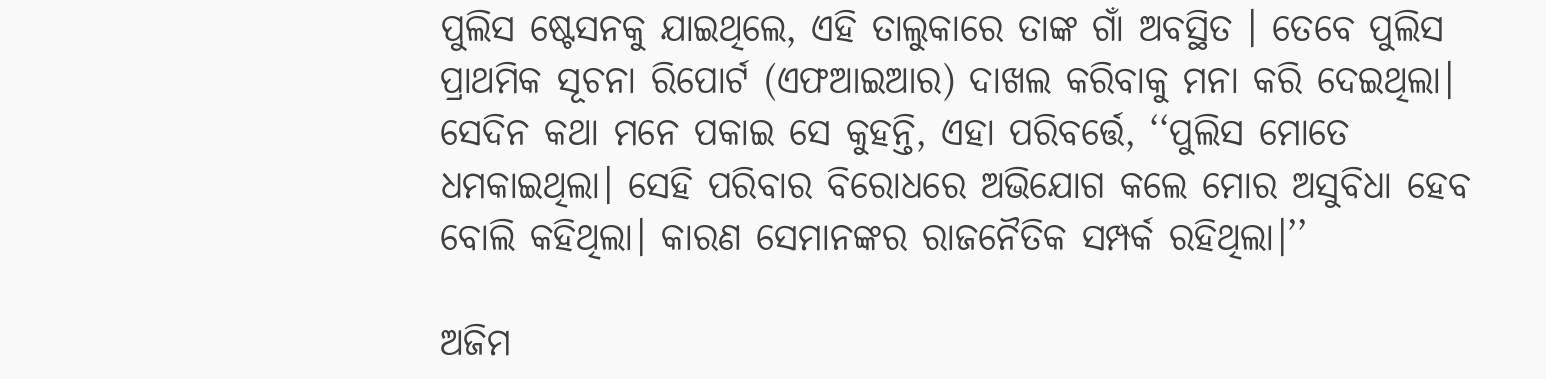ପୁଲିସ ଷ୍ଟେସନକୁ ଯାଇଥିଲେ, ଏହି ତାଲୁକାରେ ତାଙ୍କ ଗାଁ ଅବସ୍ଥିତ । ତେବେ ପୁଲିସ ପ୍ରାଥମିକ ସୂଚନା ରିପୋର୍ଟ (ଏଫଆଇଆର) ଦାଖଲ କରିବାକୁ ମନା କରି ଦେଇଥିଲା। ସେଦିନ କଥା ମନେ ପକାଇ ସେ କୁହନ୍ତି, ଏହା ପରିବର୍ତ୍ତେ, ‘‘ପୁଲିସ ମୋତେ ଧମକାଇଥିଲା। ସେହି ପରିବାର ବିରୋଧରେ ଅଭିଯୋଗ କଲେ ମୋର ଅସୁବିଧା ହେବ ବୋଲି କହିଥିଲା। କାରଣ ସେମାନଙ୍କର ରାଜନୈତିକ ସମ୍ପର୍କ ରହିଥିଲା।’’

ଅଜିମ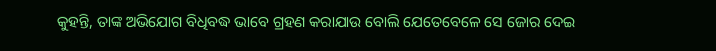କୁହନ୍ତି, ତାଙ୍କ ଅଭିଯୋଗ ବିଧିବଦ୍ଧ ଭାବେ ଗ୍ରହଣ କରାଯାଉ ବୋଲି ଯେତେବେଳେ ସେ ଜୋର ଦେଇ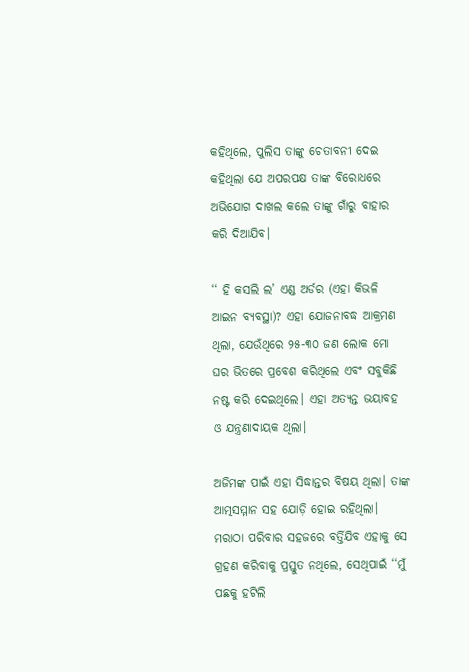କହିଥିଲେ, ପୁଲିସ ତାଙ୍କୁ ଚେତାବନୀ ଦେଇ କହିଥିଲା ଯେ ଅପରପକ୍ଷ ତାଙ୍କ ବିରୋଧରେ ଅଭିଯୋଗ ଦାଖଲ କଲେ ତାଙ୍କୁ ଗାଁରୁ ବାହାର କରି ଦିଆଯିବ।

‘‘ ହି କସଲି ଲ’ ଏଣ୍ଡ ଅର୍ଡର (ଏହା କିଭଳି ଆଇନ ବ୍ୟବସ୍ଥା)? ଏହା ଯୋଜନାବଦ୍ଧ ଆକ୍ରମଣ ଥିଲା, ଯେଉଁଥିରେ ୨୫-୩୦ ଜଣ ଲୋକ ମୋ ଘର ଭିତରେ ପ୍ରବେଶ କରିଥିଲେ ଏବଂ ସବୁକିଛି ନଷ୍ଟ କରି ଦେଇଥିଲେ। ଏହା ଅତ୍ୟନ୍ତ ଭୟାବହ ଓ ଯନ୍ତ୍ରଣାଦାୟକ ଥିଲା।

ଅଜିମଙ୍କ ପାଇଁ ଏହା ସିଦ୍ଧାନ୍ତର ବିଷୟ ଥିଲା। ତାଙ୍କ ଆତ୍ମସମ୍ମାନ ସହ ଯୋଡ଼ି ହୋଇ ରହିଥିଲା। ମରାଠା ପରିବାର ସହଜରେ ବର୍ତ୍ତିଯିବ ଏହାକୁ ସେ ଗ୍ରହଣ କରିବାକୁ ପ୍ରସ୍ତୁତ ନଥିଲେ, ସେଥିପାଇଁ ‘‘ମୁଁ ପଛକୁ ହଟିଲି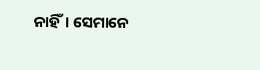ନାହିଁ। ସେମାନେ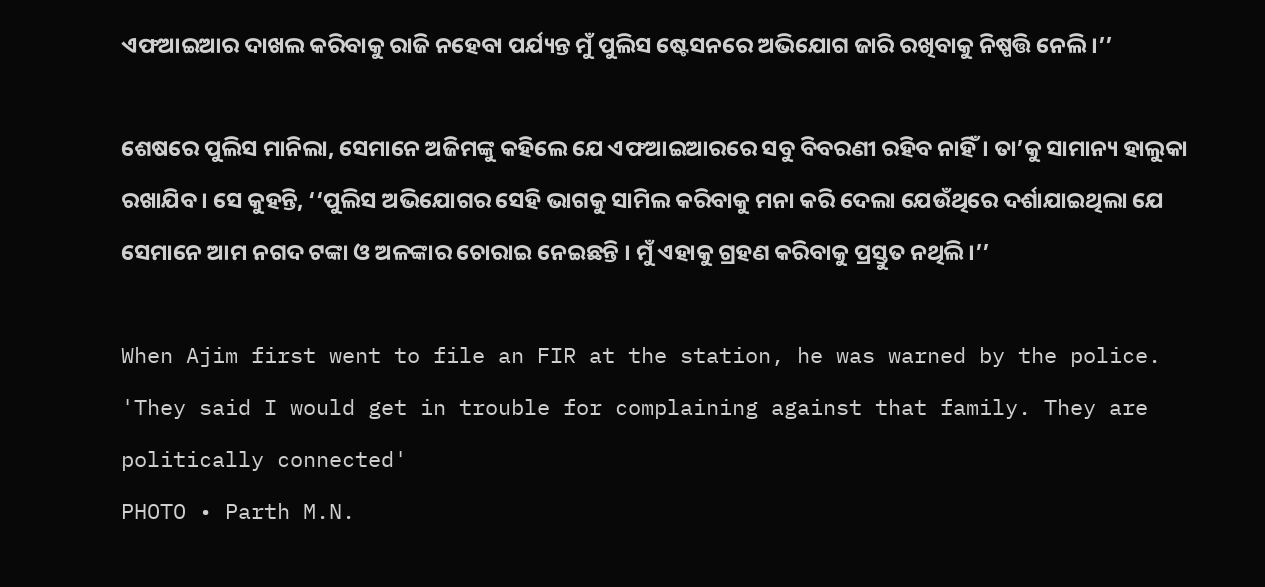ଏଫଆଇଆର ଦାଖଲ କରିବାକୁ ରାଜି ନହେବା ପର୍ଯ୍ୟନ୍ତ ମୁଁ ପୁଲିସ ଷ୍ଟେସନରେ ଅଭିଯୋଗ ଜାରି ରଖିବାକୁ ନିଷ୍ପତ୍ତି ନେଲି।’’

ଶେଷରେ ପୁଲିସ ମାନିଲା, ସେମାନେ ଅଜିମଙ୍କୁ କହିଲେ ଯେ ଏଫଆଇଆରରେ ସବୁ ବିବରଣୀ ରହିବ ନାହିଁ। ତା’କୁ ସାମାନ୍ୟ ହାଲୁକା ରଖାଯିବ। ସେ କୁହନ୍ତି, ‘‘ପୁଲିସ ଅଭିଯୋଗର ସେହି ଭାଗକୁ ସାମିଲ କରିବାକୁ ମନା କରି ଦେଲା ଯେଉଁଥିରେ ଦର୍ଶାଯାଇଥିଲା ଯେ ସେମାନେ ଆମ ନଗଦ ଟଙ୍କା ଓ ଅଳଙ୍କାର ଚୋରାଇ ନେଇଛନ୍ତି । ମୁଁ ଏହାକୁ ଗ୍ରହଣ କରିବାକୁ ପ୍ରସ୍ତୁତ ନଥିଲି।’’

When Ajim first went to file an FIR at the station, he was warned by the police. 'They said I would get in trouble for complaining against that family. They are politically connected'
PHOTO • Parth M.N.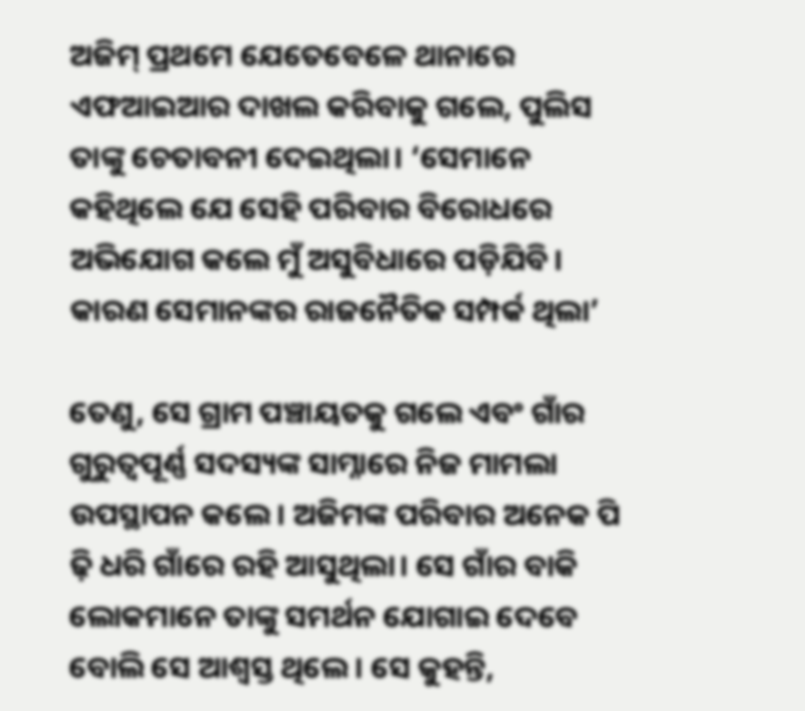ଅଜିମ୍‌ ପ୍ରଥମେ ଯେତେବେଳେ ଥାନାରେ ଏଫଆଇଆର ଦାଖଲ କରିବାକୁ ଗଲେ, ପୁଲିସ ତାଙ୍କୁ ଚେତାବନୀ ଦେଇଥିଲା। ‘ସେମାନେ କହିଥିଲେ ଯେ ସେହି ପରିବାର ବିରୋଧରେ ଅଭିଯୋଗ କଲେ ମୁଁ ଅସୁବିଧାରେ ପଡ଼ିଯିବି। କାରଣ ସେମାନଙ୍କର ରାଜନୈତିକ ସମ୍ପର୍କ ଥିଲା’

ତେଣୁ, ସେ ଗ୍ରାମ ପଞ୍ଚାୟତକୁ ଗଲେ ଏବଂ ଗାଁର ଗୁରୁତ୍ୱପୂର୍ଣ୍ଣ ସଦସ୍ୟଙ୍କ ସାମ୍ନାରେ ନିଜ ମାମଲା ଉପସ୍ଥାପନ କଲେ। ଅଜିମଙ୍କ ପରିବାର ଅନେକ ପି ଢ଼ି ଧରି ଗାଁରେ ରହି ଆସୁଥିଲା। ସେ ଗାଁର ବାକି ଲୋକମାନେ ତାଙ୍କୁ ସମର୍ଥନ ଯୋଗାଇ ଦେବେ ବୋଲି ସେ ଆଶ୍ୱସ୍ତ ଥିଲେ। ସେ କୁହନ୍ତି,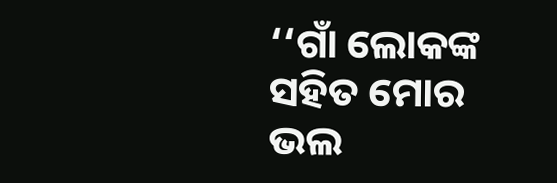‘‘ଗାଁ ଲୋକଙ୍କ ସହିତ ମୋର ଭଲ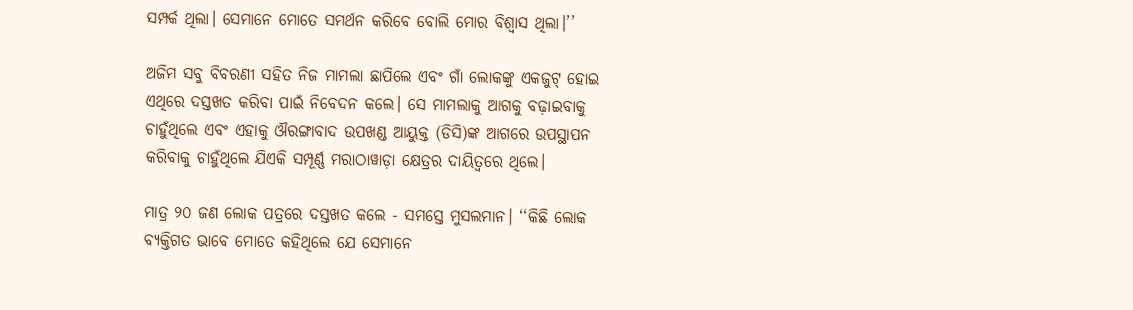ସମ୍ପର୍କ ଥିଲା। ସେମାନେ ମୋତେ ସମର୍ଥନ କରିବେ ବୋଲି ମୋର ବିଶ୍ୱାସ ଥିଲା।’’

ଅଜିମ ସବୁ ବିବରଣୀ ସହିତ ନିଜ ମାମଲା ଛାପିଲେ ଏବଂ ଗାଁ ଲୋକଙ୍କୁ ଏକଜୁଟ୍‌ ହୋଇ ଏଥିରେ ଦସ୍ତଖତ କରିବା ପାଇଁ ନିବେଦନ କଲେ। ସେ ମାମଲାକୁ ଆଗକୁ ବଢ଼ାଇବାକୁ ଚାହୁଁଥିଲେ ଏବଂ ଏହାକୁ ଔରଙ୍ଗାବାଦ ଉପଖଣ୍ଡ ଆୟୁକ୍ତ (ଡିସି)ଙ୍କ ଆଗରେ ଉପସ୍ଥାପନ କରିବାକୁ ଚାହୁଁଥିଲେ ଯିଏକି ସମ୍ପୂର୍ଣ୍ଣ ମରାଠାୱାଡ଼ା କ୍ଷେତ୍ରର ଦାୟିତ୍ୱରେ ଥିଲେ।

ମାତ୍ର ୨୦ ଜଣ ଲୋକ ପତ୍ରରେ ଦସ୍ତଖତ କଲେ - ସମସ୍ତେ ମୁସଲମାନ। ‘‘କିଛି ଲୋକ ବ୍ୟକ୍ତିଗତ ଭାବେ ମୋତେ କହିଥିଲେ ଯେ ସେମାନେ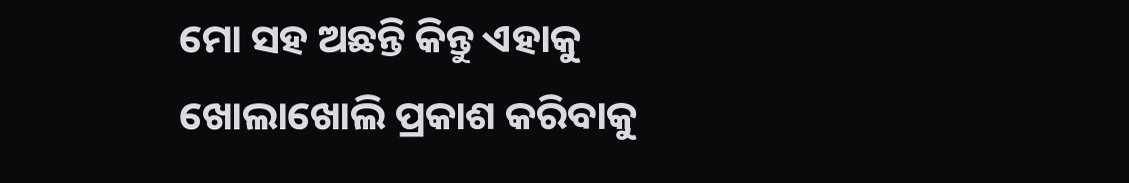ମୋ ସହ ଅଛନ୍ତି କିନ୍ତୁ ଏହାକୁ ଖୋଲାଖୋଲି ପ୍ରକାଶ କରିବାକୁ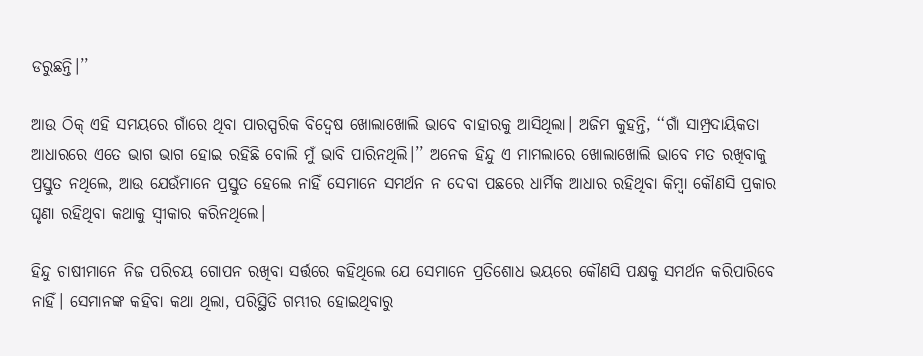ଡରୁଛନ୍ତି।’’

ଆଉ ଠିକ୍‌ ଏହି ସମୟରେ ଗାଁରେ ଥିବା ପାରସ୍ପରିକ ବିଦ୍ୱେଷ ଖୋଲାଖୋଲି ଭାବେ ବାହାରକୁ ଆସିଥିଲା। ଅଜିମ କୁହନ୍ତି, ‘‘ଗାଁ ସାମ୍ପ୍ରଦାୟିକତା ଆଧାରରେ ଏତେ ଭାଗ ଭାଗ ହୋଇ ରହିଛି ବୋଲି ମୁଁ ଭାବି ପାରିନଥିଲି।’’ ଅନେକ ହିନ୍ଦୁ ଏ ମାମଲାରେ ଖୋଲାଖୋଲି ଭାବେ ମତ ରଖିବାକୁ ପ୍ରସ୍ତୁତ ନଥିଲେ, ଆଉ ଯେଉଁମାନେ ପ୍ରସ୍ତୁତ ହେଲେ ନାହିଁ ସେମାନେ ସମର୍ଥନ ନ ଦେବା ପଛରେ ଧାର୍ମିକ ଆଧାର ରହିଥିବା କିମ୍ବା କୌଣସି ପ୍ରକାର ଘୃଣା ରହିଥିବା କଥାକୁ ସ୍ୱୀକାର କରିନଥିଲେ।

ହିନ୍ଦୁ ଚାଷୀମାନେ ନିଜ ପରିଚୟ ଗୋପନ ରଖିବା ସର୍ତ୍ତରେ କହିଥିଲେ ଯେ ସେମାନେ ପ୍ରତିଶୋଧ ଭୟରେ କୌଣସି ପକ୍ଷକୁ ସମର୍ଥନ କରିପାରିବେ ନାହିଁ। ସେମାନଙ୍କ କହିବା କଥା ଥିଲା, ପରିସ୍ଥିତି ଗମ୍ଭୀର ହୋଇଥିବାରୁ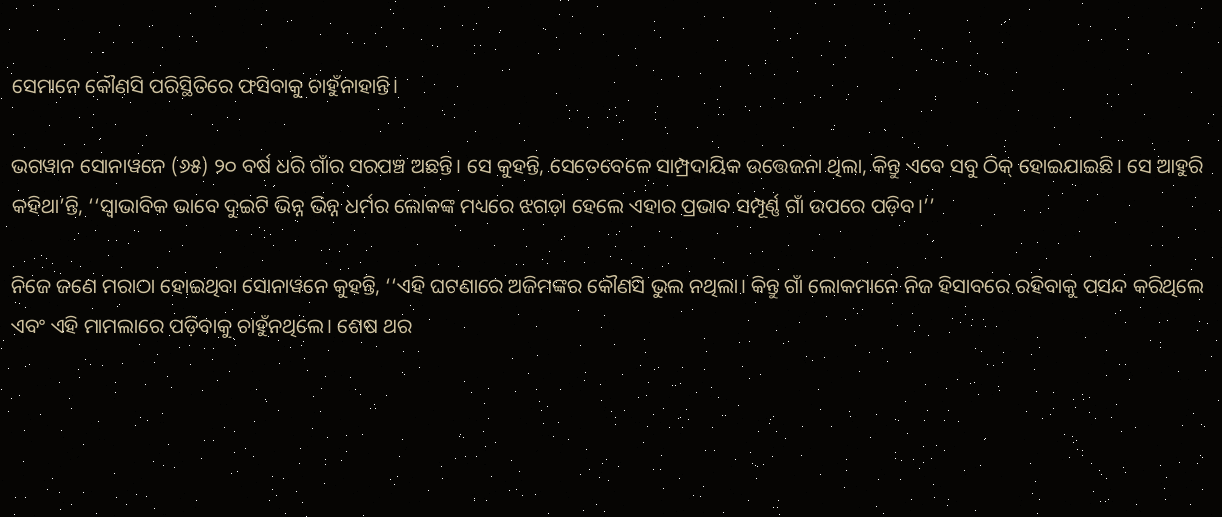ସେମାନେ କୌଣସି ପରିସ୍ଥିତିରେ ଫସିବାକୁ ଚାହୁଁନାହାନ୍ତି।

ଭଗୱାନ ସୋନାୱନେ (୬୫) ୨୦ ବର୍ଷ ଧରି ଗାଁର ସରପଞ୍ଚ ଅଛନ୍ତି। ସେ କୁହନ୍ତି, ସେତେବେଳେ ସାମ୍ପ୍ରଦାୟିକ ଉତ୍ତେଜନା ଥିଲା, କିନ୍ତୁ ଏବେ ସବୁ ଠିକ୍‌ ହୋଇଯାଇଛି। ସେ ଆହୁରି କହିଥା’ନ୍ତି, ‘‘ସ୍ୱାଭାବିକ ଭାବେ ଦୁଇଟି ଭିନ୍ନ ଭିନ୍ନ ଧର୍ମର ଲୋକଙ୍କ ମଧ୍ୟରେ ଝଗଡ଼ା ହେଲେ ଏହାର ପ୍ରଭାବ ସମ୍ପୂର୍ଣ୍ଣ ଗାଁ ଉପରେ ପଡ଼ିବ।’’

ନିଜେ ଜଣେ ମରାଠା ହୋଇଥିବା ସୋନାୱନେ କୁହନ୍ତି, ‘‘ଏହି ଘଟଣାରେ ଅଜିମଙ୍କର କୌଣସି ଭୁଲ ନଥିଲା। କିନ୍ତୁ ଗାଁ ଲୋକମାନେ ନିଜ ହିସାବରେ ରହିବାକୁ ପସନ୍ଦ କରିଥିଲେ ଏବଂ ଏହି ମାମଲାରେ ପଡ଼ିବାକୁ ଚାହୁଁନଥିଲେ। ଶେଷ ଥର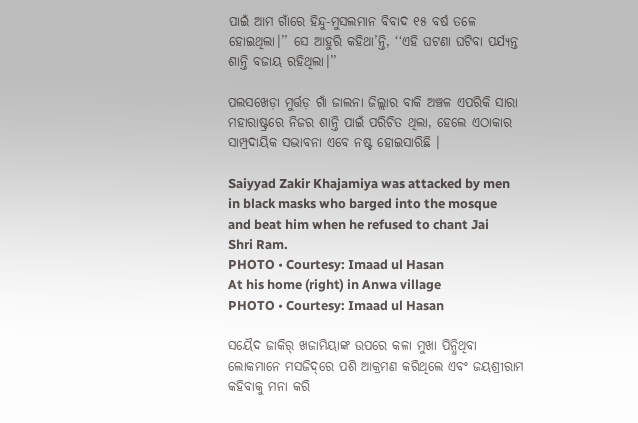ପାଇଁ ଆମ ଗାଁରେ ହିନ୍ଦୁ-ମୁସଲମାନ ବିବାଦ ୧୫ ବର୍ଷ ତଳେ ହୋଇଥିଲା।’’ ସେ ଆହୁରି କହିଥା’ନ୍ତି, ‘‘ଏହି ଘଟଣା ଘଟିବା ପର୍ଯ୍ୟନ୍ତ ଶାନ୍ତି ବଜାୟ ରହିଥିଲା।’’

ପଲସଖେଡ଼ା ମୁର୍ତ୍ତଡ଼ ଗାଁ ଜାଲନା ଜିଲ୍ଲାର ବାକି ଅଞ୍ଚଳ ଏପରିକି ସାରା ମହାରାଷ୍ଟ୍ରରେ ନିଜର ଶାନ୍ତି ପାଇଁ ପରିଚିତ ଥିଲା, ହେଲେ ଏଠାକାର ସାମ୍ପ୍ରଦାୟିକ ସଦ୍ଭାବନା ଏବେ ନଷ୍ଟ ହୋଇସାରିଛି ।

Saiyyad Zakir Khajamiya was attacked by men in black masks who barged into the mosque and beat him when he refused to chant Jai Shri Ram.
PHOTO • Courtesy: Imaad ul Hasan
At his home (right) in Anwa village
PHOTO • Courtesy: Imaad ul Hasan

ସୟୈଦ ଜାକିର୍‌ ଖଜାମିୟାଙ୍କ ଉପରେ କଳା ମୁଖା ପିନ୍ଧିଥିବା ଲୋକମାନେ ମସଜିଦ୍‌ରେ ପଶି ଆକ୍ରମଣ କରିଥିଲେ ଏବଂ ଜୟଶ୍ରୀରାମ କହିବାକୁ ମନା କରି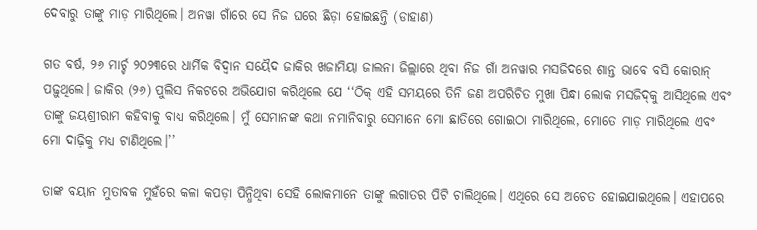ଦେବାରୁ ତାଙ୍କୁ ମାଡ଼ ମାରିଥିଲେ। ଅନୱା ଗାଁରେ ସେ ନିଜ ଘରେ ଛିଡ଼ା ହୋଇଛନ୍ତି (ଡାହାଣ)

ଗତ ବର୍ଷ, ୨୬ ମାର୍ଚ୍ଚ ୨୦୨୩ରେ ଧାର୍ମିକ ବିଦ୍ୱାନ ସୟୈଦ ଜାକିର ଖଜାମିୟା ଜାଲନା ଜିଲ୍ଲାରେ ଥିବା ନିଜ ଗାଁ ଅନୱାର ମସଜିଦରେ ଶାନ୍ତ ଭାବେ ବସି କୋରାନ୍‌ ପଢ଼ୁଥିଲେ। ଜାକିର (୨୬) ପୁଲିସ ନିକଟରେ ଅଭିଯୋଗ କରିଥିଲେ ଯେ ‘‘ଠିକ୍‌ ଏହି ସମୟରେ ତିନି ଜଣ ଅପରିଚିତ ମୁଖା ପିନ୍ଧା ଲୋକ ମସଜିଦ୍‌କୁ ଆସିଥିଲେ ଏବଂ ତାଙ୍କୁ ଜୟଶ୍ରୀରାମ କହିବାକୁ ବାଧ୍ୟ କରିଥିଲେ। ମୁଁ ସେମାନଙ୍କ କଥା ନମାନିବାରୁ ସେମାନେ ମୋ ଛାତିରେ ଗୋଇଠା ମାରିଥିଲେ, ମୋତେ ମାଡ଼ ମାରିଥିଲେ ଏବଂ ମୋ ଦାଢ଼ିକୁ ମଧ୍ୟ ଟାଣିଥିଲେ।’’

ତାଙ୍କ ବୟାନ ମୁତାବକ ମୁହଁରେ କଳା କପଡ଼ା ପିନ୍ଧିଥିବା ସେହି ଲୋକମାନେ ତାଙ୍କୁ ଲଗାତର ପିଟି ଚାଲିଥିଲେ। ଏଥିରେ ସେ ଅଚେତ ହୋଇଯାଇଥିଲେ। ଏହାପରେ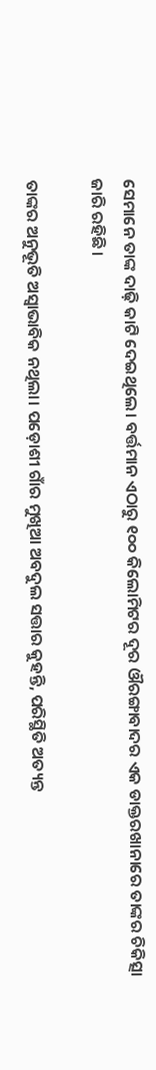ସେମାନେ ତାଙ୍କ ଦାଢ଼ି କାଟି ଦେଇଥିଲେ। ବର୍ତ୍ତମାନ ଏଠାରୁ ୧୦୦ କିଲୋମିଟର ଦୂର ଔରଙ୍ଗାବାଦର ଏକ ଡାକ୍ତରଖାନାରେ ତାଙ୍କର ଚିକିତ୍ସା ଜାରି ରହିଛି।

ତାଙ୍କର ଅନୁଭୂତି ଅସ୍ୱାଭାବିକ ନଥିଲା। ପଡ଼ୋଶୀ ଗାଁର ମୁଖିଆ ଅବଦୁଲ ସତ୍ତାର କୁହନ୍ତି, ପରିସ୍ଥିତି ଅତ୍ୟନ୍ତ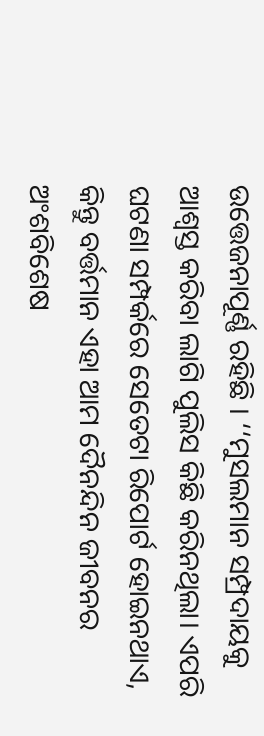ଉତ୍ତେଜନାପୂର୍ଣ୍ଣ ରହିଛି । ‘‘ମୁସଲମାନ ସମ୍ପ୍ରଦାୟକୁ ଆଶ୍ୱସ୍ତ କରିବା ଲାଗି ପୁଲିସ କିଛି କରିନଥିଲା। ଏପରି ଘଟଣା ସମ୍ପର୍କରେ ସେତେଟା ରିପୋର୍ଟ ହୋଇନଥାଏ, କିନ୍ତୁ ବର୍ତ୍ତମାନ ଏହା ଆମ ଦୈନନ୍ଦିନ ଜୀବନର ଅଂଶବିଶେଷ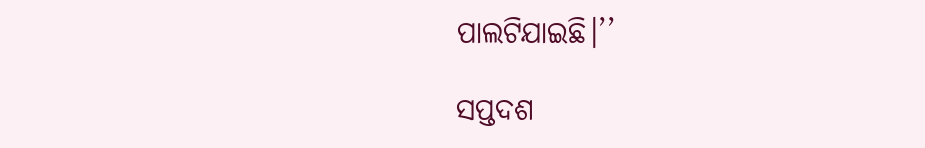ପାଲଟିଯାଇଛି।’’

ସପ୍ତଦଶ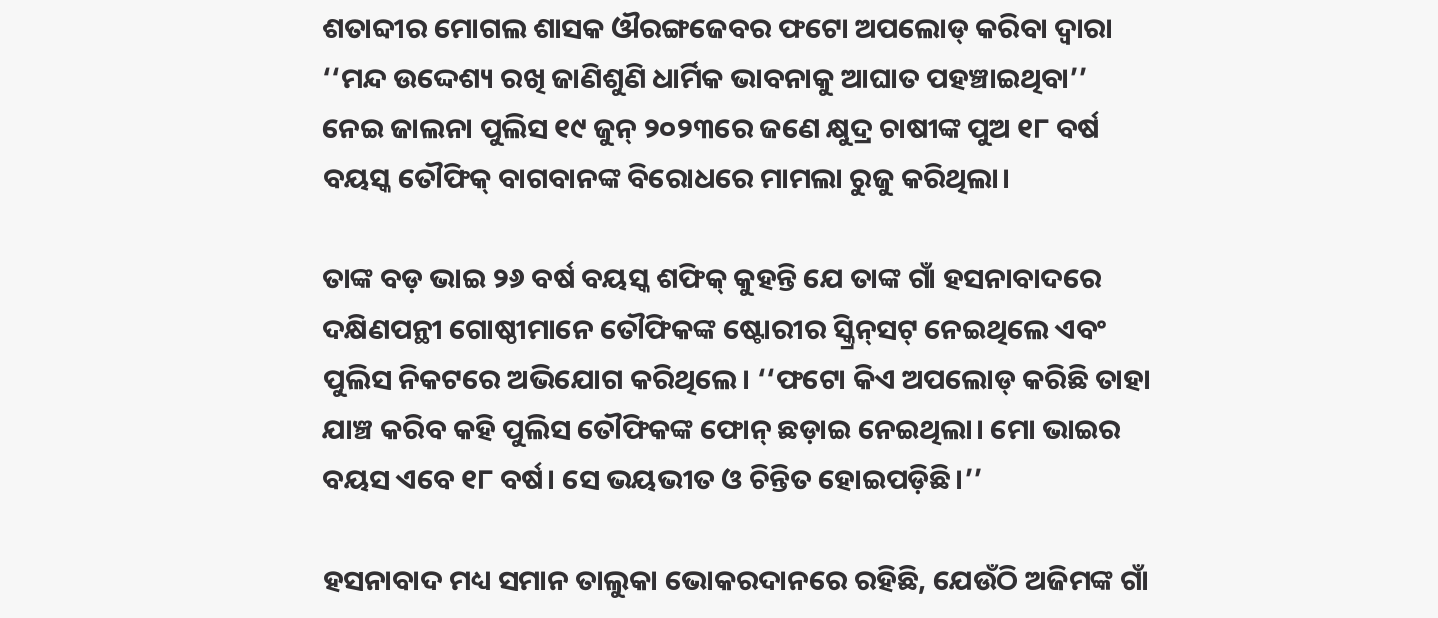ଶତାବ୍ଦୀର ମୋଗଲ ଶାସକ ଔରଙ୍ଗଜେବର ଫଟୋ ଅପଲୋଡ୍‌ କରିବା ଦ୍ୱାରା ‘‘ମନ୍ଦ ଉଦ୍ଦେଶ୍ୟ ରଖି ଜାଣିଶୁଣି ଧାର୍ମିକ ଭାବନାକୁ ଆଘାତ ପହଞ୍ଚାଇଥିବା’’ ନେଇ ଜାଲନା ପୁଲିସ ୧୯ ଜୁନ୍‌ ୨୦୨୩ରେ ଜଣେ କ୍ଷୁଦ୍ର ଚାଷୀଙ୍କ ପୁଅ ୧୮ ବର୍ଷ ବୟସ୍କ ତୌଫିକ୍‌ ବାଗବାନଙ୍କ ବିରୋଧରେ ମାମଲା ରୁଜୁ କରିଥିଲା।

ତାଙ୍କ ବଡ଼ ଭାଇ ୨୬ ବର୍ଷ ବୟସ୍କ ଶଫିକ୍‌ କୁହନ୍ତି ଯେ ତାଙ୍କ ଗାଁ ହସନାବାଦରେ ଦକ୍ଷିଣପନ୍ଥୀ ଗୋଷ୍ଠୀମାନେ ତୌଫିକଙ୍କ ଷ୍ଟୋରୀର ସ୍କ୍ରିନ୍‌ସଟ୍‌ ନେଇଥିଲେ ଏବଂ ପୁଲିସ ନିକଟରେ ଅଭିଯୋଗ କରିଥିଲେ। ‘‘ଫଟୋ କିଏ ଅପଲୋଡ୍‌ କରିଛି ତାହା ଯାଞ୍ଚ କରିବ କହି ପୁଲିସ ତୌଫିକଙ୍କ ଫୋନ୍‌ ଛଡ଼ାଇ ନେଇଥିଲା। ମୋ ଭାଇର ବୟସ ଏବେ ୧୮ ବର୍ଷ। ସେ ଭୟଭୀତ ଓ ଚିନ୍ତିତ ହୋଇପଡ଼ିଛି।’’

ହସନାବାଦ ମଧ୍ୟ ସମାନ ତାଲୁକା ଭୋକରଦାନରେ ରହିଛି, ଯେଉଁଠି ଅଜିମଙ୍କ ଗାଁ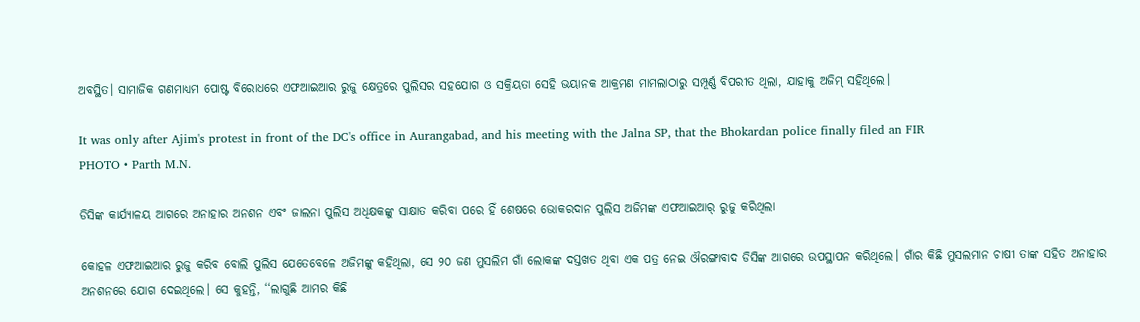ଅବସ୍ଥିତ। ସାମାଜିକ ଗଣମାଧ୍ୟମ ପୋଷ୍ଟ ବିରୋଧରେ ଏଫଆଇଆର ରୁଜୁ କ୍ଷେତ୍ରରେ ପୁଲିସର ସହଯୋଗ ଓ ସକ୍ରିୟତା ସେହି ଭୟାନକ ଆକ୍ରମଣ ମାମଲାଠାରୁ ସମ୍ପୂର୍ଣ୍ଣ ବିପରୀତ ଥିଲା, ଯାହାକୁ ଅଜିମ୍‌ ସହିଥିଲେ।

It was only after Ajim's protest in front of the DC's office in Aurangabad, and his meeting with the Jalna SP, that the Bhokardan police finally filed an FIR
PHOTO • Parth M.N.

ଡିସିଙ୍କ କାର୍ଯ୍ୟାଳୟ ଆଗରେ ଅନାହାର ଅନଶନ ଏବଂ ଜାଲନା ପୁଲିସ ଅଧିକ୍ଷକଙ୍କୁ ସାକ୍ଷାତ କରିବା ପରେ ହିଁ ଶେଷରେ ଭୋକରଦାନ ପୁଲିସ ଅଜିମଙ୍କ ଏଫଆଇଆର୍‌ ରୁଜୁ କରିଥିଲା

କୋହଳ ଏଫଆଇଆର ରୁଜୁ କରିବ ବୋଲି ପୁଲିସ ଯେତେବେଳେ ଅଜିମଙ୍କୁ କହିଥିଲା, ସେ ୨୦ ଜଣ ମୁସଲିମ ଗାଁ ଲୋକଙ୍କ ଦସ୍ତଖତ ଥିବା ଏକ ପତ୍ର ନେଇ ଔରଙ୍ଗାବାଦ ଡିସିଙ୍କ ଆଗରେ ଉପସ୍ଥାପନ କରିଥିଲେ। ଗାଁର କିଛି ମୁସଲମାନ ଚାଷୀ ତାଙ୍କ ସହିତ ଅନାହାର ଅନଶନରେ ଯୋଗ ଦେଇଥିଲେ। ସେ କୁହନ୍ତି, ‘‘ଲାଗୁଛି ଆମର କିଛି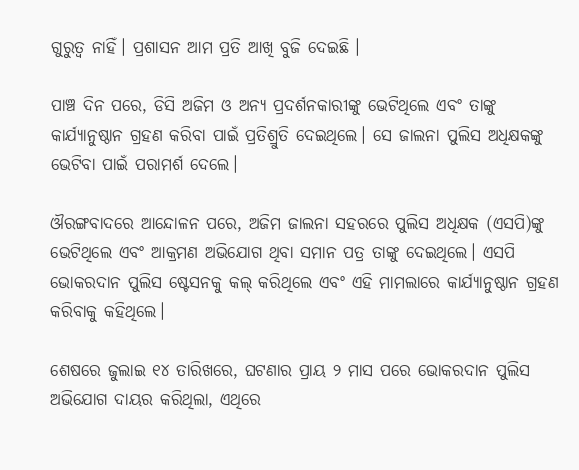ଗୁରୁତ୍ୱ ନାହିଁ। ପ୍ରଶାସନ ଆମ ପ୍ରତି ଆଖି ବୁଜି ଦେଇଛି ।

ପାଞ୍ଚ ଦିନ ପରେ, ଡିସି ଅଜିମ ଓ ଅନ୍ୟ ପ୍ରଦର୍ଶନକାରୀଙ୍କୁ ଭେଟିଥିଲେ ଏବଂ ତାଙ୍କୁ କାର୍ଯ୍ୟାନୁଷ୍ଠାନ ଗ୍ରହଣ କରିବା ପାଇଁ ପ୍ରତିଶ୍ରୁତି ଦେଇଥିଲେ। ସେ ଜାଲନା ପୁଲିସ ଅଧିକ୍ଷକଙ୍କୁ ଭେଟିବା ପାଇଁ ପରାମର୍ଶ ଦେଲେ।

ଔରଙ୍ଗବାଦରେ ଆନ୍ଦୋଳନ ପରେ, ଅଜିମ ଜାଲନା ସହରରେ ପୁଲିସ ଅଧିକ୍ଷକ (ଏସପି)ଙ୍କୁ ଭେଟିଥିଲେ ଏବଂ ଆକ୍ରମଣ ଅଭିଯୋଗ ଥିବା ସମାନ ପତ୍ର ତାଙ୍କୁ ଦେଇଥିଲେ। ଏସପି ଭୋକରଦାନ ପୁଲିସ ଷ୍ଟେସନକୁ କଲ୍‌ କରିଥିଲେ ଏବଂ ଏହି ମାମଲାରେ କାର୍ଯ୍ୟାନୁଷ୍ଠାନ ଗ୍ରହଣ କରିବାକୁ କହିଥିଲେ।

ଶେଷରେ ଜୁଲାଇ ୧୪ ତାରିଖରେ, ଘଟଣାର ପ୍ରାୟ ୨ ମାସ ପରେ ଭୋକରଦାନ ପୁଲିସ ଅଭିଯୋଗ ଦାୟର କରିଥିଲା, ଏଥିରେ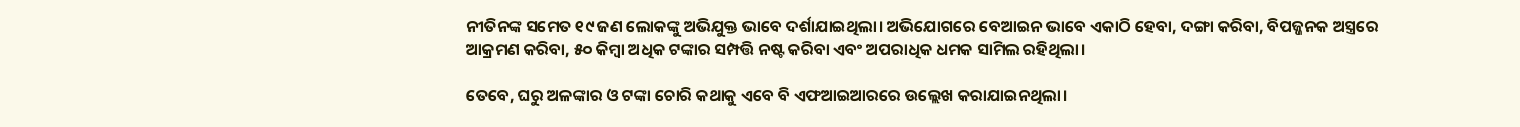ନୀତିନଙ୍କ ସମେତ ୧୯ ଜଣ ଲୋକଙ୍କୁ ଅଭିଯୁକ୍ତ ଭାବେ ଦର୍ଶାଯାଇଥିଲା। ଅଭିଯୋଗରେ ବେଆଇନ ଭାବେ ଏକାଠି ହେବା, ଦଙ୍ଗା କରିବା, ବିପଜ୍ଜନକ ଅସ୍ତ୍ରରେ ଆକ୍ରମଣ କରିବା, ୫୦ କିମ୍ବା ଅଧିକ ଟଙ୍କାର ସମ୍ପତ୍ତି ନଷ୍ଟ କରିବା ଏବଂ ଅପରାଧିକ ଧମକ ସାମିଲ ରହିଥିଲା।

ତେବେ, ଘରୁ ଅଳଙ୍କାର ଓ ଟଙ୍କା ଚୋରି କଥାକୁ ଏବେ ବି ଏଫଆଇଆରରେ ଉଲ୍ଲେଖ କରାଯାଇନଥିଲା।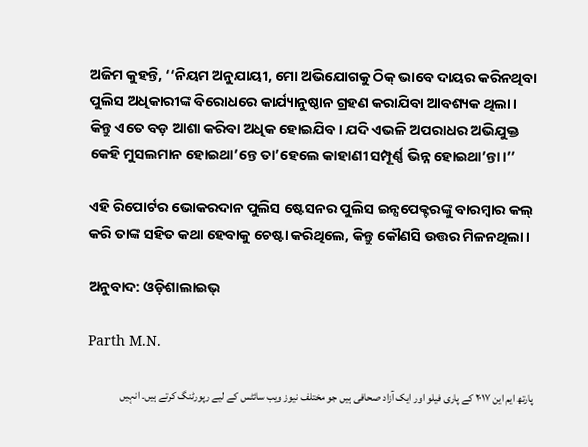ଅଜିମ କୁହନ୍ତି, ‘‘ନିୟମ ଅନୁଯାୟୀ, ମୋ ଅଭିଯୋଗକୁ ଠିକ୍‌ ଭାବେ ଦାୟର କରିନଥିବା ପୁଲିସ ଅଧିକାରୀଙ୍କ ବିରୋଧରେ କାର୍ଯ୍ୟାନୁଷ୍ଠାନ ଗ୍ରହଣ କରାଯିବା ଆବଶ୍ୟକ ଥିଲା। କିନ୍ତୁ ଏତେ ବଡ଼ ଆଶା କରିବା ଅଧିକ ହୋଇଯିବ। ଯଦି ଏଭଳି ଅପରାଧର ଅଭିଯୁକ୍ତ କେହି ମୁସଲମାନ ହୋଇଥା’ନ୍ତେ ତା’ହେଲେ କାହାଣୀ ସମ୍ପୂର୍ଣ୍ଣ ଭିନ୍ନ ହୋଇଥା’ନ୍ତା।’’

ଏହି ରିପୋର୍ଟର ଭୋକରଦାନ ପୁଲିସ ଷ୍ଟେସନର ପୁଲିସ ଇନ୍ସପେକ୍ଟରଙ୍କୁ ବାରମ୍ବାର କଲ୍‌ କରି ତାଙ୍କ ସହିତ କଥା ହେବାକୁ ଚେଷ୍ଟା କରିଥିଲେ, କିନ୍ତୁ କୌଣସି ଉତ୍ତର ମିଳନଥିଲା।

ଅନୁବାଦ: ଓଡ଼ିଶାଲାଇଭ୍‍

Parth M.N.

پارتھ ایم این ۲۰۱۷ کے پاری فیلو اور ایک آزاد صحافی ہیں جو مختلف نیوز ویب سائٹس کے لیے رپورٹنگ کرتے ہیں۔ انہیں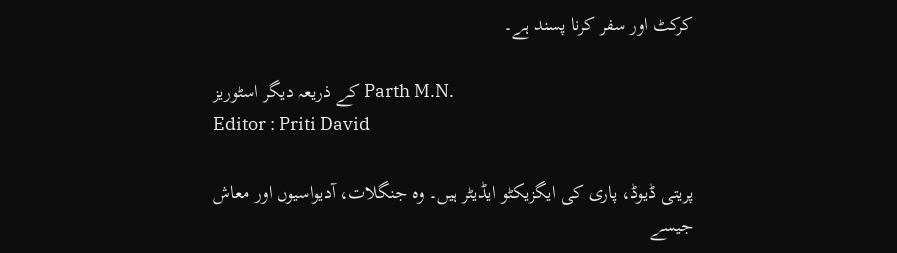کرکٹ اور سفر کرنا پسند ہے۔

کے ذریعہ دیگر اسٹوریز Parth M.N.
Editor : Priti David

پریتی ڈیوڈ، پاری کی ایگزیکٹو ایڈیٹر ہیں۔ وہ جنگلات، آدیواسیوں اور معاش جیسے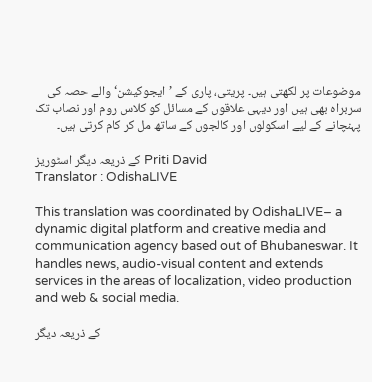موضوعات پر لکھتی ہیں۔ پریتی، پاری کے ’ایجوکیشن‘ والے حصہ کی سربراہ بھی ہیں اور دیہی علاقوں کے مسائل کو کلاس روم اور نصاب تک پہنچانے کے لیے اسکولوں اور کالجوں کے ساتھ مل کر کام کرتی ہیں۔

کے ذریعہ دیگر اسٹوریز Priti David
Translator : OdishaLIVE

This translation was coordinated by OdishaLIVE– a dynamic digital platform and creative media and communication agency based out of Bhubaneswar. It handles news, audio-visual content and extends services in the areas of localization, video production and web & social media.

کے ذریعہ دیگر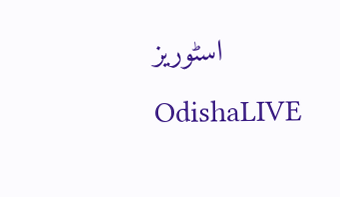اسٹوریز OdishaLIVE